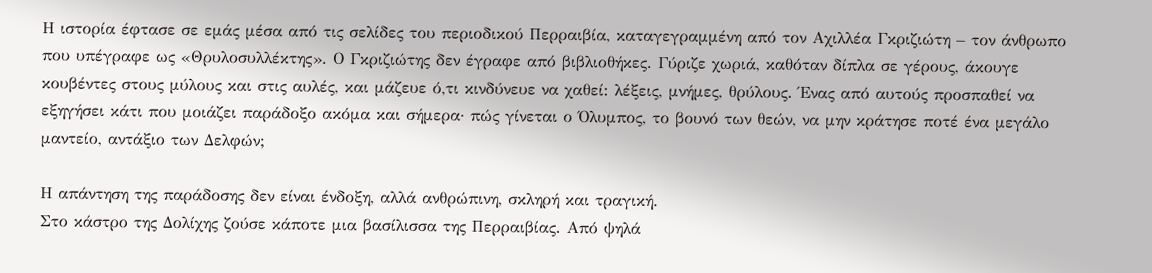Η ιστορία έφτασε σε εμάς μέσα από τις σελίδες του περιοδικού Περραιβία, καταγεγραμμένη από τον Αχιλλέα Γκριζιώτη – τον άνθρωπο που υπέγραφε ως «Θρυλοσυλλέκτης». Ο Γκριζιώτης δεν έγραφε από βιβλιοθήκες. Γύριζε χωριά, καθόταν δίπλα σε γέρους, άκουγε κουβέντες στους μύλους και στις αυλές, και μάζευε ό,τι κινδύνευε να χαθεί: λέξεις, μνήμες, θρύλους. Ένας από αυτούς προσπαθεί να εξηγήσει κάτι που μοιάζει παράδοξο ακόμα και σήμερα· πώς γίνεται ο Όλυμπος, το βουνό των θεών, να μην κράτησε ποτέ ένα μεγάλο μαντείο, αντάξιο των Δελφών;

Η απάντηση της παράδοσης δεν είναι ένδοξη, αλλά ανθρώπινη, σκληρή και τραγική.
Στο κάστρο της Δολίχης ζούσε κάποτε μια βασίλισσα της Περραιβίας. Από ψηλά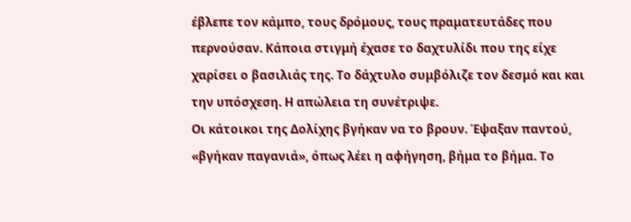έβλεπε τον κάμπο, τους δρόμους, τους πραματευτάδες που περνούσαν. Κάποια στιγμή έχασε το δαχτυλίδι που της είχε χαρίσει ο βασιλιάς της. Το δάχτυλο συμβόλιζε τον δεσμό και και την υπόσχεση. Η απώλεια τη συνέτριψε.
Οι κάτοικοι της Δολίχης βγήκαν να το βρουν. Έψαξαν παντού, «βγήκαν παγανιά», όπως λέει η αφήγηση, βήμα το βήμα. Το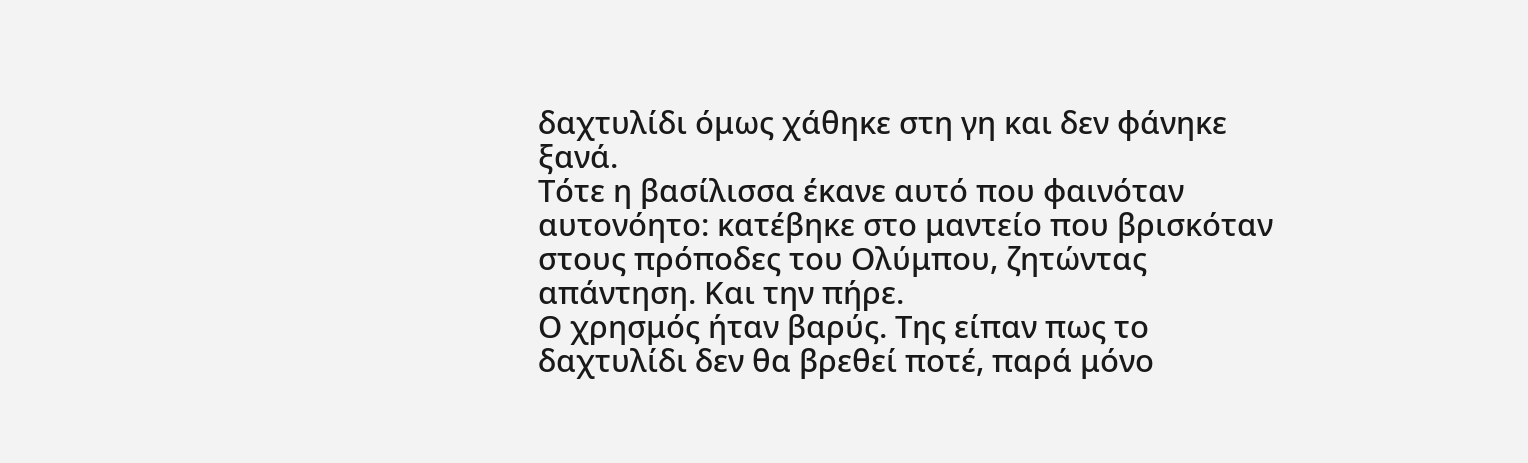δαχτυλίδι όμως χάθηκε στη γη και δεν φάνηκε ξανά.
Τότε η βασίλισσα έκανε αυτό που φαινόταν αυτονόητο: κατέβηκε στο μαντείο που βρισκόταν στους πρόποδες του Ολύμπου, ζητώντας απάντηση. Και την πήρε.
Ο χρησμός ήταν βαρύς. Της είπαν πως το δαχτυλίδι δεν θα βρεθεί ποτέ, παρά μόνο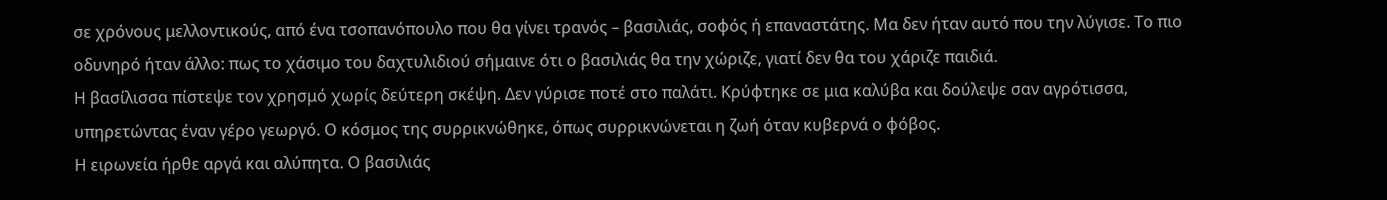σε χρόνους μελλοντικούς, από ένα τσοπανόπουλο που θα γίνει τρανός – βασιλιάς, σοφός ή επαναστάτης. Μα δεν ήταν αυτό που την λύγισε. Το πιο οδυνηρό ήταν άλλο: πως το χάσιμο του δαχτυλιδιού σήμαινε ότι ο βασιλιάς θα την χώριζε, γιατί δεν θα του χάριζε παιδιά.
Η βασίλισσα πίστεψε τον χρησμό χωρίς δεύτερη σκέψη. Δεν γύρισε ποτέ στο παλάτι. Κρύφτηκε σε μια καλύβα και δούλεψε σαν αγρότισσα, υπηρετώντας έναν γέρο γεωργό. Ο κόσμος της συρρικνώθηκε, όπως συρρικνώνεται η ζωή όταν κυβερνά ο φόβος.
Η ειρωνεία ήρθε αργά και αλύπητα. Ο βασιλιάς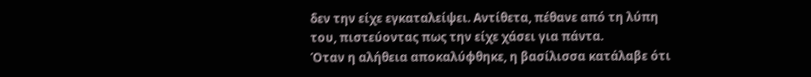δεν την είχε εγκαταλείψει. Αντίθετα, πέθανε από τη λύπη του, πιστεύοντας πως την είχε χάσει για πάντα.
Όταν η αλήθεια αποκαλύφθηκε, η βασίλισσα κατάλαβε ότι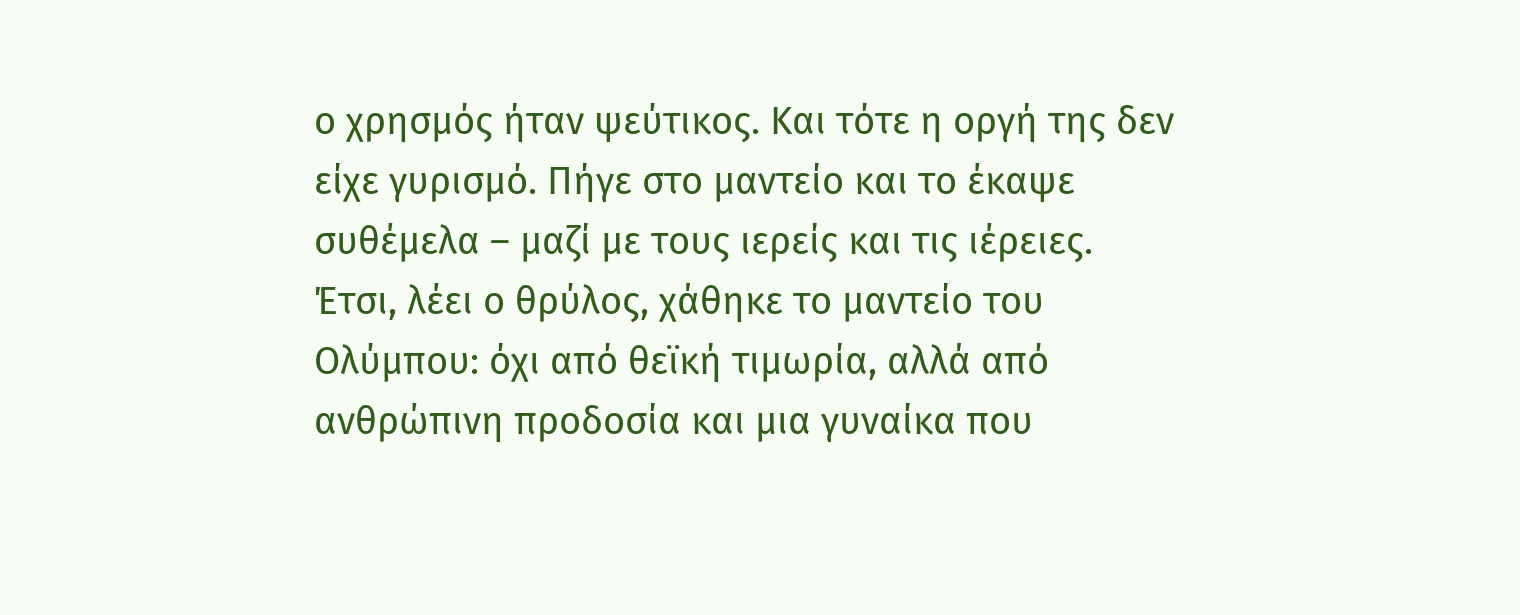ο χρησμός ήταν ψεύτικος. Και τότε η οργή της δεν είχε γυρισμό. Πήγε στο μαντείο και το έκαψε συθέμελα – μαζί με τους ιερείς και τις ιέρειες. Έτσι, λέει ο θρύλος, χάθηκε το μαντείο του Ολύμπου: όχι από θεϊκή τιμωρία, αλλά από ανθρώπινη προδοσία και μια γυναίκα που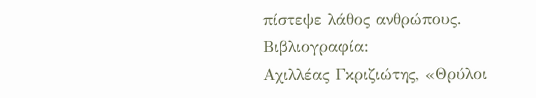πίστεψε λάθος ανθρώπους.
Βιβλιογραφία:
Αχιλλέας Γκριζιώτης, «Θρύλοι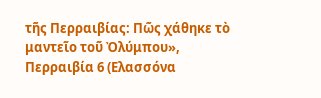τῆς Περραιβίας: Πῶς χάθηκε τὸ μαντεῖο τοῦ Ὀλύμπου», Περραιβία 6 (Ελασσόνα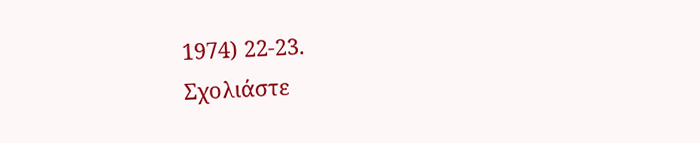1974) 22-23.
Σχολιάστε